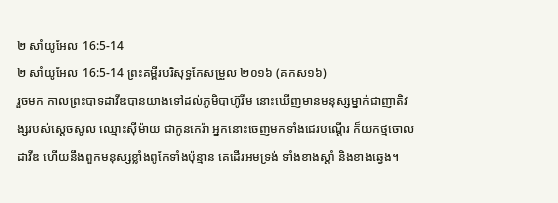២ សាំយូអែល 16:5-14
២ សាំយូអែល 16:5-14 ព្រះគម្ពីរបរិសុទ្ធកែសម្រួល ២០១៦ (គកស១៦)
រួចមក កាលព្រះបាទដាវីឌបានយាងទៅដល់ភូមិបាហ៊ូរីម នោះឃើញមានមនុស្សម្នាក់ជាញាតិវង្សរបស់ស្ដេចសូល ឈ្មោះស៊ីម៉ាយ ជាកូនកេរ៉ា អ្នកនោះចេញមកទាំងជេរបណ្តើរ ក៏យកថ្មចោលដាវីឌ ហើយនឹងពួកមនុស្សខ្លាំងពូកែទាំងប៉ុន្មាន គេដើរអមទ្រង់ ទាំងខាងស្តាំ និងខាងឆ្វេង។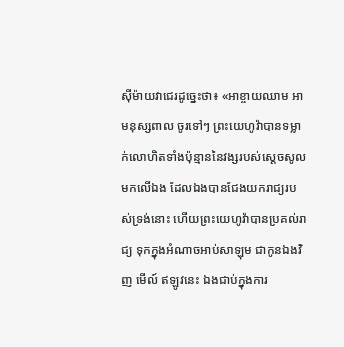ស៊ីម៉ាយវាជេរដូច្នេះថា៖ «អាខ្ចាយឈាម អាមនុស្សពាល ចូរទៅៗ ព្រះយេហូវ៉ាបានទម្លាក់លោហិតទាំងប៉ុន្មាននៃវង្សរបស់ស្ដេចសូលមកលើឯង ដែលឯងបានជែងយករាជ្យរបស់ទ្រង់នោះ ហើយព្រះយេហូវ៉ាបានប្រគល់រាជ្យ ទុកក្នុងអំណាចអាប់សាឡុម ជាកូនឯងវិញ មើល៍ ឥឡូវនេះ ឯងជាប់ក្នុងការ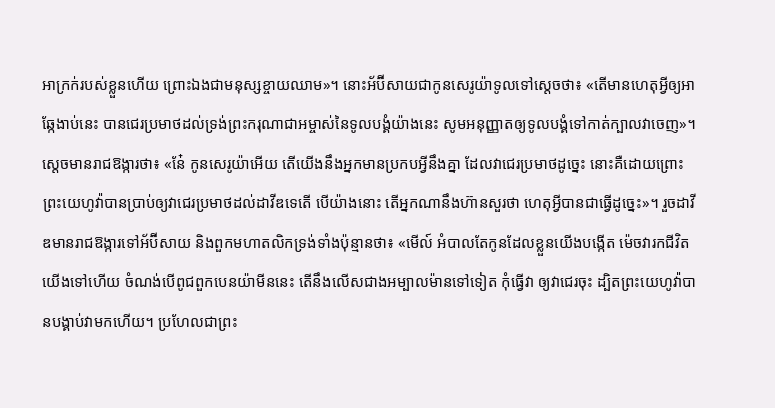អាក្រក់របស់ខ្លួនហើយ ព្រោះឯងជាមនុស្សខ្ចាយឈាម»។ នោះអ័ប៊ីសាយជាកូនសេរូយ៉ាទូលទៅស្តេចថា៖ «តើមានហេតុអ្វីឲ្យអាឆ្កែងាប់នេះ បានជេរប្រមាថដល់ទ្រង់ព្រះករុណាជាអម្ចាស់នៃទូលបង្គំយ៉ាងនេះ សូមអនុញ្ញាតឲ្យទូលបង្គំទៅកាត់ក្បាលវាចេញ»។ ស្តេចមានរាជឱង្ការថា៖ «នែ៎ កូនសេរូយ៉ាអើយ តើយើងនឹងអ្នកមានប្រកបអ្វីនឹងគ្នា ដែលវាជេរប្រមាថដូច្នេះ នោះគឺដោយព្រោះព្រះយេហូវ៉ាបានប្រាប់ឲ្យវាជេរប្រមាថដល់ដាវីឌទេតើ បើយ៉ាងនោះ តើអ្នកណានឹងហ៊ានសួរថា ហេតុអ្វីបានជាធ្វើដូច្នេះ»។ រួចដាវីឌមានរាជឱង្ការទៅអ័ប៊ីសាយ និងពួកមហាតលិកទ្រង់ទាំងប៉ុន្មានថា៖ «មើល៍ អំបាលតែកូនដែលខ្លួនយើងបង្កើត ម៉េចវារកជីវិតយើងទៅហើយ ចំណង់បើពូជពួកបេនយ៉ាមីននេះ តើនឹងលើសជាងអម្បាលម៉ានទៅទៀត កុំធ្វើវា ឲ្យវាជេរចុះ ដ្បិតព្រះយេហូវ៉ាបានបង្គាប់វាមកហើយ។ ប្រហែលជាព្រះ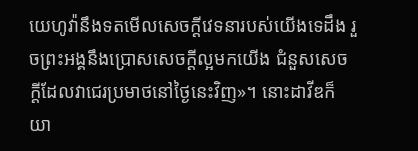យេហូវ៉ានឹងទតមើលសេចក្ដីវេទនារបស់យើងទេដឹង រួចព្រះអង្គនឹងប្រោសសេចក្ដីល្អមកយើង ជំនួសសេចក្ដីដែលវាជេរប្រមាថនៅថ្ងៃនេះវិញ»។ នោះដាវីឌក៏យា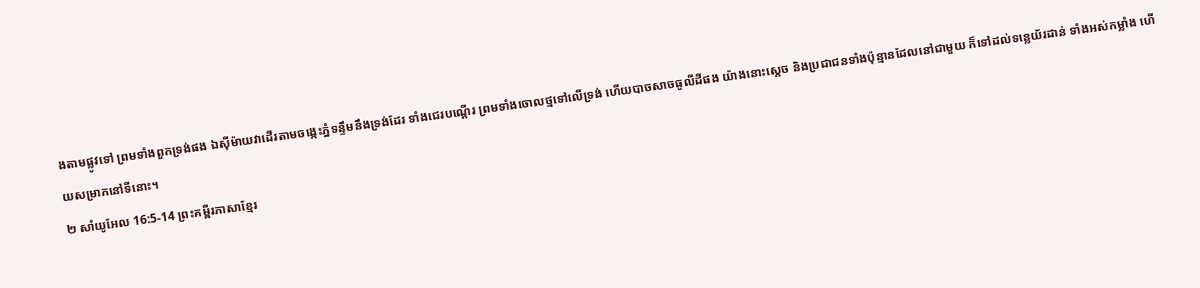ងតាមផ្លូវទៅ ព្រមទាំងពួកទ្រង់ផង ឯស៊ីម៉ាយវាដើរតាមចង្កេះភ្នំទន្ទឹមនឹងទ្រង់ដែរ ទាំងជេរបណ្តើរ ព្រមទាំងចោលថ្មទៅលើទ្រង់ ហើយបាចសាចធូលីដីផង យ៉ាងនោះស្តេច និងប្រជាជនទាំងប៉ុន្មានដែលនៅជាមួយ ក៏ទៅដល់ទន្លេយ័រដាន់ ទាំងអស់កម្លាំង ហើយសម្រាកនៅទីនោះ។
២ សាំយូអែល 16:5-14 ព្រះគម្ពីរភាសាខ្មែរ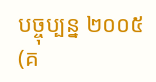បច្ចុប្បន្ន ២០០៥ (គ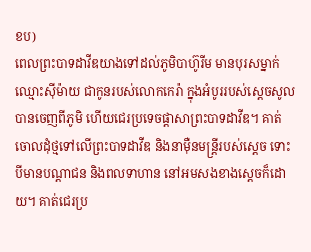ខប)
ពេលព្រះបាទដាវីឌយាងទៅដល់ភូមិបាហ៊ូរីម មានបុរសម្នាក់ឈ្មោះស៊ីម៉ាយ ជាកូនរបស់លោកកេរ៉ា ក្នុងអំបូររបស់ស្ដេចសូល បានចេញពីភូមិ ហើយជេរប្រទេចផ្ដាសាព្រះបាទដាវីឌ។ គាត់ចោលដុំថ្មទៅលើព្រះបាទដាវីឌ និងនាម៉ឺនមន្ត្រីរបស់ស្ដេច ទោះបីមានបណ្ដាជន និងពលទាហាន នៅអមសងខាងស្ដេចក៏ដោយ។ គាត់ជេរប្រ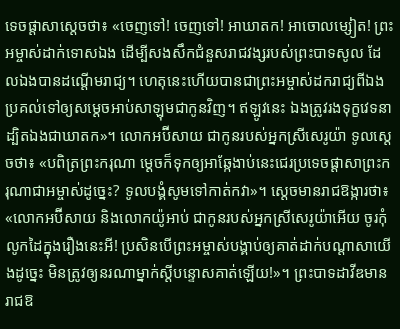ទេចផ្ដាសាស្ដេចថា៖ «ចេញទៅ! ចេញទៅ! អាឃាតក! អាចោលម្សៀត! ព្រះអម្ចាស់ដាក់ទោសឯង ដើម្បីសងសឹកជំនួសរាជវង្សរបស់ព្រះបាទសូល ដែលឯងបានដណ្ដើមរាជ្យ។ ហេតុនេះហើយបានជាព្រះអម្ចាស់ដករាជ្យពីឯង ប្រគល់ទៅឲ្យសម្ដេចអាប់សាឡុមជាកូនវិញ។ ឥឡូវនេះ ឯងត្រូវរងទុក្ខវេទនា ដ្បិតឯងជាឃាតក»។ លោកអប៊ីសាយ ជាកូនរបស់អ្នកស្រីសេរូយ៉ា ទូលស្ដេចថា៖ «បពិត្រព្រះករុណា ម្ដេចក៏ទុកឲ្យអាឆ្កែងាប់នេះជេរប្រទេចផ្ដាសាព្រះករុណាជាអម្ចាស់ដូច្នេះ? ទូលបង្គំសូមទៅកាត់កវា»។ ស្ដេចមានរាជឱង្ការថា៖ «លោកអប៊ីសាយ និងលោកយ៉ូអាប់ ជាកូនរបស់អ្នកស្រីសេរូយ៉ាអើយ ចូរកុំលូកដៃក្នុងរឿងនេះអី! ប្រសិនបើព្រះអម្ចាស់បង្គាប់ឲ្យគាត់ដាក់បណ្ដាសាយើងដូច្នេះ មិនត្រូវឲ្យនរណាម្នាក់ស្ដីបន្ទោសគាត់ឡើយ!»។ ព្រះបាទដាវីឌមានរាជឱ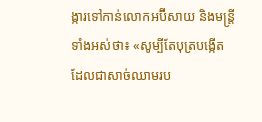ង្ការទៅកាន់លោកអប៊ីសាយ និងមន្ត្រីទាំងអស់ថា៖ «សូម្បីតែបុត្របង្កើត ដែលជាសាច់ឈាមរប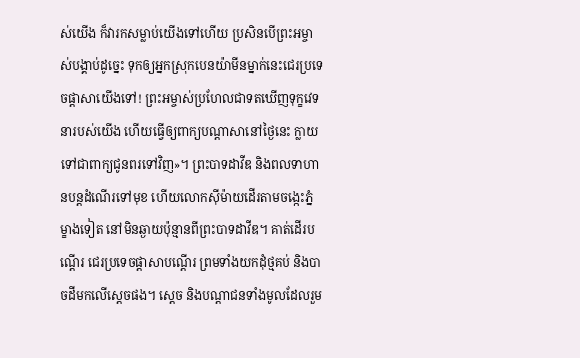ស់យើង ក៏វារកសម្លាប់យើងទៅហើយ ប្រសិនបើព្រះអម្ចាស់បង្គាប់ដូច្នេះ ទុកឲ្យអ្នកស្រុកបេនយ៉ាមីនម្នាក់នេះជេរប្រទេចផ្ដាសាយើងទៅ! ព្រះអម្ចាស់ប្រហែលជាទតឃើញទុក្ខវេទនារបស់យើង ហើយធ្វើឲ្យពាក្យបណ្ដាសានៅថ្ងៃនេះ ក្លាយទៅជាពាក្យជូនពរទៅវិញ»។ ព្រះបាទដាវីឌ និងពលទាហានបន្តដំណើរទៅមុខ ហើយលោកស៊ីម៉ាយដើរតាមចង្កេះភ្នំម្ខាងទៀត នៅមិនឆ្ងាយប៉ុន្មានពីព្រះបាទដាវីឌ។ គាត់ដើរបណ្ដើរ ជេរប្រទេចផ្ដាសាបណ្ដើរ ព្រមទាំងយកដុំថ្មគប់ និងបាចដីមកលើស្ដេចផង។ ស្ដេច និងបណ្ដាជនទាំងមូលដែលរួម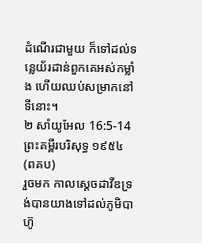ដំណើរជាមួយ ក៏ទៅដល់ទន្លេយ័រដាន់ពួកគេអស់កម្លាំង ហើយឈប់សម្រាកនៅទីនោះ។
២ សាំយូអែល 16:5-14 ព្រះគម្ពីរបរិសុទ្ធ ១៩៥៤ (ពគប)
រួចមក កាលស្តេចដាវីឌទ្រង់បានយាងទៅដល់ភូមិបាហ៊ូ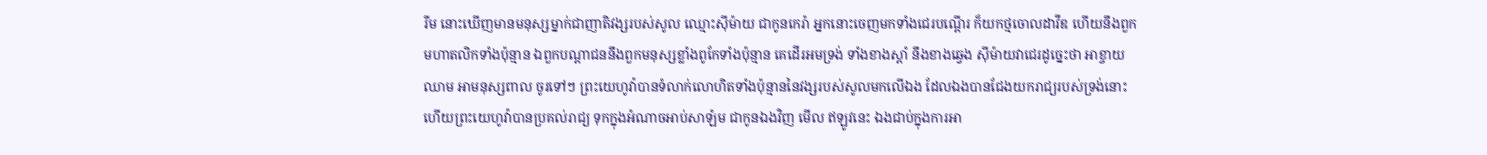រីម នោះឃើញមានមនុស្សម្នាក់ជាញាតិវង្សរបស់សូល ឈ្មោះស៊ីម៉ាយ ជាកូនកេរ៉ា អ្នកនោះចេញមកទាំងជេរបណ្តើរ ក៏យកថ្មចោលដាវីឌ ហើយនឹងពួកមហាតលិកទាំងប៉ុន្មាន ឯពួកបណ្ដាជននឹងពួកមនុស្សខ្លាំងពូកែទាំងប៉ុន្មាន គេដើរអមទ្រង់ ទាំងខាងស្តាំ នឹងខាងឆ្វេង ស៊ីម៉ាយវាជេរដូច្នេះថា អាខ្ចាយឈាម អាមនុស្សពាល ចូរទៅៗ ព្រះយេហូវ៉ាបានទំលាក់លោហិតទាំងប៉ុន្មាននៃវង្សរបស់សូលមកលើឯង ដែលឯងបានជែងយករាជ្យរបស់ទ្រង់នោះ ហើយព្រះយេហូវ៉ាបានប្រគល់រាជ្យ ទុកក្នុងអំណាចអាប់សាឡំម ជាកូនឯងវិញ មើល ឥឡូវនេះ ឯងជាប់ក្នុងការអា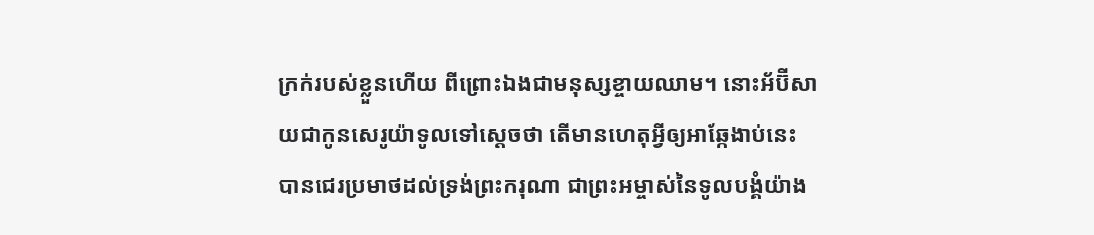ក្រក់របស់ខ្លួនហើយ ពីព្រោះឯងជាមនុស្សខ្ចាយឈាម។ នោះអ័ប៊ីសាយជាកូនសេរូយ៉ាទូលទៅស្តេចថា តើមានហេតុអ្វីឲ្យអាឆ្កែងាប់នេះ បានជេរប្រមាថដល់ទ្រង់ព្រះករុណា ជាព្រះអម្ចាស់នៃទូលបង្គំយ៉ាង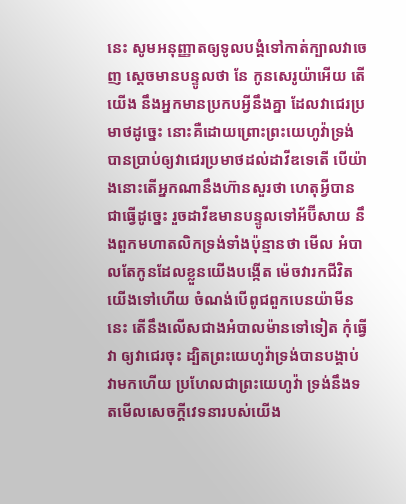នេះ សូមអនុញ្ញាតឲ្យទូលបង្គំទៅកាត់ក្បាលវាចេញ ស្តេចមានបន្ទូលថា នែ កូនសេរូយ៉ាអើយ តើយើង នឹងអ្នកមានប្រកបអ្វីនឹងគ្នា ដែលវាជេរប្រមាថដូច្នេះ នោះគឺដោយព្រោះព្រះយេហូវ៉ាទ្រង់បានប្រាប់ឲ្យវាជេរប្រមាថដល់ដាវីឌទេតើ បើយ៉ាងនោះតើអ្នកណានឹងហ៊ានសួរថា ហេតុអ្វីបានជាធ្វើដូច្នេះ រួចដាវីឌមានបន្ទូលទៅអ័ប៊ីសាយ នឹងពួកមហាតលិកទ្រង់ទាំងប៉ុន្មានថា មើល អំបាលតែកូនដែលខ្លួនយើងបង្កើត ម៉េចវារកជីវិតយើងទៅហើយ ចំណង់បើពូជពួកបេនយ៉ាមីននេះ តើនឹងលើសជាងអំបាលម៉ានទៅទៀត កុំធ្វើវា ឲ្យវាជេរចុះ ដ្បិតព្រះយេហូវ៉ាទ្រង់បានបង្គាប់វាមកហើយ ប្រហែលជាព្រះយេហូវ៉ា ទ្រង់នឹងទតមើលសេចក្ដីវេទនារបស់យើង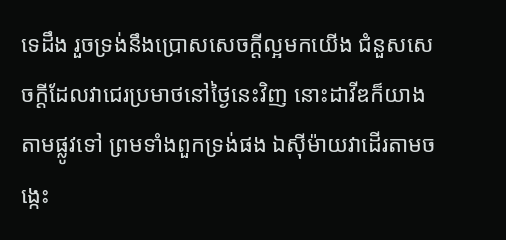ទេដឹង រួចទ្រង់នឹងប្រោសសេចក្ដីល្អមកយើង ជំនួសសេចក្ដីដែលវាជេរប្រមាថនៅថ្ងៃនេះវិញ នោះដាវីឌក៏យាងតាមផ្លូវទៅ ព្រមទាំងពួកទ្រង់ផង ឯស៊ីម៉ាយវាដើរតាមចង្កេះ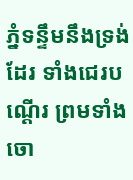ភ្នំទន្ទឹមនឹងទ្រង់ដែរ ទាំងជេរបណ្តើរ ព្រមទាំងចោ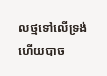លថ្មទៅលើទ្រង់ ហើយបាច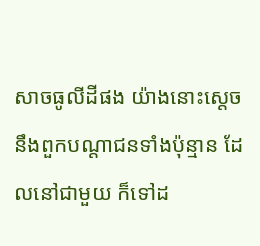សាចធូលីដីផង យ៉ាងនោះស្តេច នឹងពួកបណ្តាជនទាំងប៉ុន្មាន ដែលនៅជាមួយ ក៏ទៅដ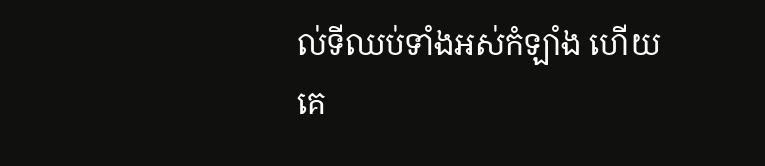ល់ទីឈប់ទាំងអស់កំឡាំង ហើយគេ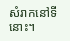សំរាកនៅទីនោះ។